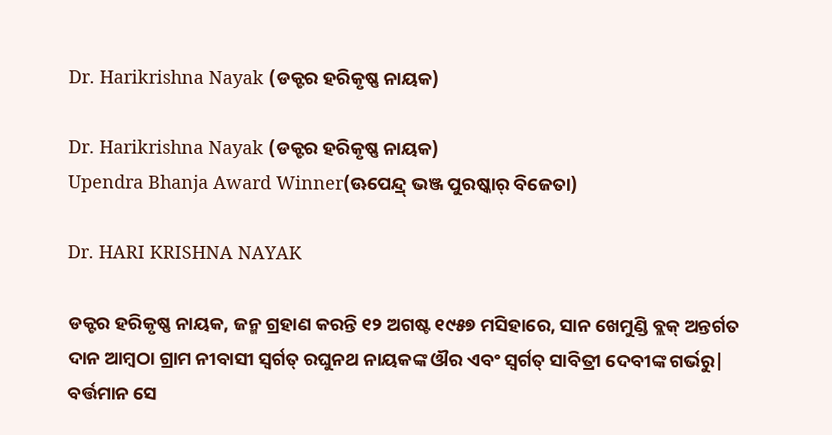Dr. Harikrishna Nayak (ଡକ୍ଟର ହରିକୃଷ୍ଣ ନାୟକ)

Dr. Harikrishna Nayak (ଡକ୍ଟର ହରିକୃଷ୍ଣ ନାୟକ)
Upendra Bhanja Award Winner(ଊପେନ୍ଦ୍ର୍ ଭଞ୍ଜ ପୁରଷ୍କାର୍ ବିଜେତା)

Dr. HARI KRISHNA NAYAK

ଡକ୍ଟର ହରିକୃଷ୍ଣ ନାୟକ, ଜନ୍ମ ଗ୍ରହାଣ କରନ୍ତି ୧୨ ଅଗଷ୍ଟ ୧୯୫୭ ମସିହାରେ, ସାନ ଖେମୁଣ୍ଡି ବ୍ଲକ୍ ଅନ୍ତର୍ଗତ ଦାନ ଆମ୍ବଠା ଗ୍ରାମ ନୀବାସୀ ସ୍ଵର୍ଗତ୍ ରଘୁନଥ ନାୟକଙ୍କ ଔର ଏବଂ ସ୍ଵର୍ଗତ୍ ସାବିତ୍ରୀ ଦେବୀଙ୍କ ଗର୍ଭରୁ| ବର୍ତ୍ତମାନ ସେ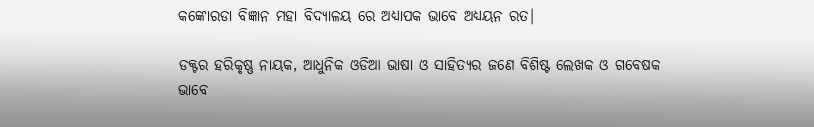କଙ୍କୋରଡା ବିଜ୍ଞାନ ମହା ବିଦ୍ୟାଳୟ ରେ ଅଧ୍ୟାପକ ଭାବେ ଅଧ୍ୟୟନ ରତ|

ଡକ୍ଟର ହରିକୃଷ୍ଣ ନାୟକ, ଆଧୁନିକ ଓଡିଆ ଭାଷା ଓ ସାହିତ୍ୟର ଜଣେ ବିଶିଷ୍ଟ ଲେଖକ ଓ ଗବେଷକ ଭାବେ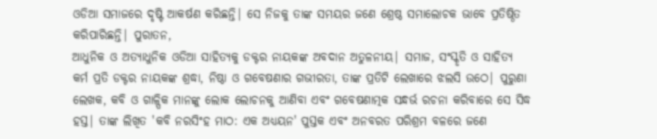ଓଡିଆ ସମାଜରେ ଦୃଷ୍ଟି ଆକର୍ଷଣ କରିଛନ୍ତି| ସେ ନିଜକୁ ତାଙ୍କ ସମୟର ଜଣେ ଶ୍ରେଷ୍ଠ ସମାଲୋଚକ ଭାବେ ପ୍ରତିଷ୍ଠିତ କରିପାରିଛନ୍ତି| ପୁରାତନ,
ଆଧୁନିକ ଓ ଅତ୍ୟାଧୁନିକ ଓଡିଆ ସାହିତ୍ୟକୁ ଡକ୍ଟର ନାୟକଙ୍କ ଅବଦାନ ଅତୁଳନୀୟ| ସମାଜ, ସଂସ୍କୃତି ଓ ସାହିତ୍ୟ କର୍ମ ପ୍ରତି ଡକ୍ଟର ନାୟକଙ୍କ ଶ୍ରଦ୍ଧା, ନିଷ୍ଠା ଓ ଗବେଷଣାର ଗଭୀରତା, ତାଙ୍କ ପ୍ରତିଟି ଲେଖାରେ ଝଲସି ଉଠେ| ପୁରୁଣା ଲେଖକ, କବି ଓ ଗାଳ୍ପିକ ମାନଙ୍କୁ ଲୋକ ଲୋଚନକୁ ଆଣିବା ଏବଂ ଗବେଷଣାତ୍ମକ ସନ୍ଧର୍ଭ ରଚନା କରିବାରେ ସେ ସିଦ୍ଧ ହସ୍ତ| ତାଙ୍କ ଲିଖିତ 'କବି ନରସିଂହ ମାଠ: ଏକ ଅଧ୍ୟୟନ' ପୁସ୍ତକ ଏବଂ ଅନବରତ ପରିଶ୍ରମ ବଳରେ ଜଣେ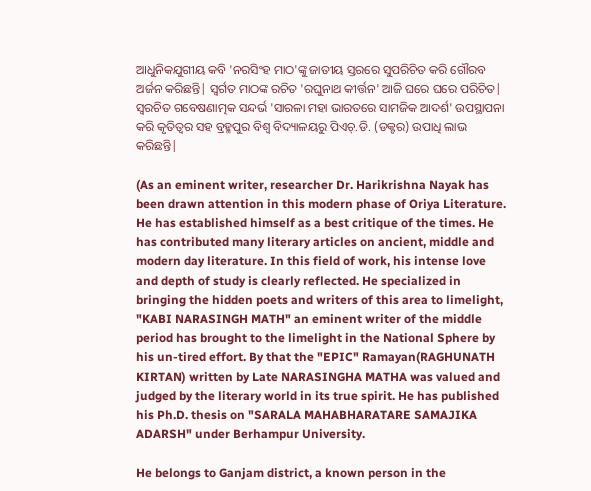ଆଧୁନିକଯୁଗୀୟ କବି 'ନରସିଂହ ମାଠ'ଙ୍କୁ ଜାତୀୟ ସ୍ତରରେ ସୁପରିଚିତ କରି ଗୌରବ ଅର୍ଜନ କରିଛନ୍ତି| ସ୍ଵର୍ଗତ ମାଠଙ୍କ ରଚିତ 'ରଘୁନାଥ କୀର୍ତ୍ତନ' ଆଜି ଘରେ ଘରେ ପରିଚିତ| ସ୍ଵରଚିତ ଗବେଷଣାତ୍ମକ ସନ୍ଦର୍ଭ 'ସାରଳା ମହା ଭାରତରେ ସାମଜିକ ଆଦର୍ଶ' ଉପସ୍ଥାପନା କରି କୃତିତ୍ଵର ସହ ବ୍ରହ୍ମପୁର ବିଶ୍ଵ ବିଦ୍ୟାଳୟରୁ ପିଏଚ୍.ଡି. (ଡକ୍ଟର) ଉପାଧି ଲାଭ କରିଛନ୍ତି|

(As an eminent writer, researcher Dr. Harikrishna Nayak has been drawn attention in this modern phase of Oriya Literature. He has established himself as a best critique of the times. He has contributed many literary articles on ancient, middle and modern day literature. In this field of work, his intense love and depth of study is clearly reflected. He specialized in bringing the hidden poets and writers of this area to limelight, "KABI NARASINGH MATH" an eminent writer of the middle period has brought to the limelight in the National Sphere by his un-tired effort. By that the "EPIC" Ramayan(RAGHUNATH KIRTAN) written by Late NARASINGHA MATHA was valued and judged by the literary world in its true spirit. He has published his Ph.D. thesis on "SARALA MAHABHARATARE SAMAJIKA ADARSH" under Berhampur University.

He belongs to Ganjam district, a known person in the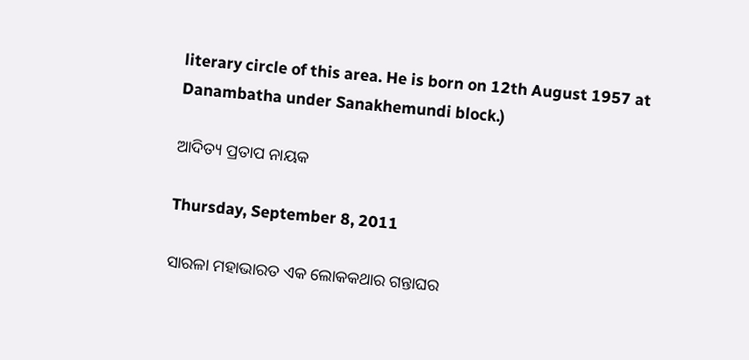literary circle of this area. He is born on 12th August 1957 at Danambatha under Sanakhemundi block.)

ଆଦିତ୍ୟ ପ୍ରତାପ ନାୟକ

Thursday, September 8, 2011

ସାରଳା ମହାଭାରତ ଏକ ଲୋକକଥାର ଗନ୍ତାଘର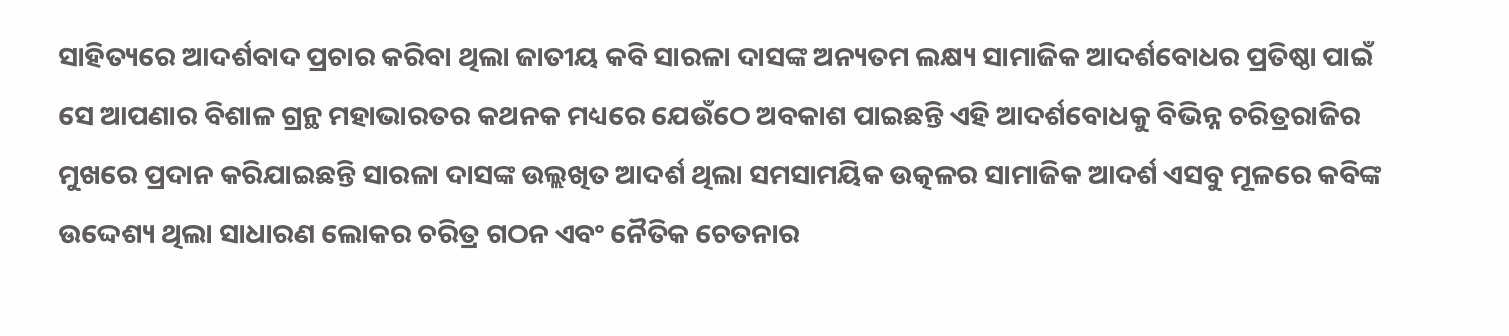ସାହିତ୍ୟରେ ଆଦର୍ଶବାଦ ପ୍ରଚାର କରିବା ଥିଲା ଜାତୀୟ କବି ସାରଳା ଦାସଙ୍କ ଅନ୍ୟତମ ଲକ୍ଷ୍ୟ ସାମାଜିକ ଆଦର୍ଶବୋଧର ପ୍ରତିଷ୍ଠା ପାଇଁ ସେ ଆପଣାର ବିଶାଳ ଗ୍ରନ୍ଥ ମହାଭାରତର କଥନକ ମଧ୍ୟରେ ଯେଉଁଠେ ଅବକାଶ ପାଇଛନ୍ତି ଏହି ଆଦର୍ଶବୋଧକୁ ବିଭିନ୍ନ ଚରିତ୍ରରାଜିର ମୁଖରେ ପ୍ରଦାନ କରିଯାଇଛନ୍ତି ସାରଳା ଦାସଙ୍କ ଉଲ୍ଲଖିତ ଆଦର୍ଶ ଥିଲା ସମସାମୟିକ ଉତ୍କଳର ସାମାଜିକ ଆଦର୍ଶ ଏସବୁ ମୂଳରେ କବିଙ୍କ ଉଦ୍ଦେଶ୍ୟ ଥିଲା ସାଧାରଣ ଲୋକର ଚରିତ୍ର ଗଠନ ଏବଂ ନୈତିକ ଚେତନାର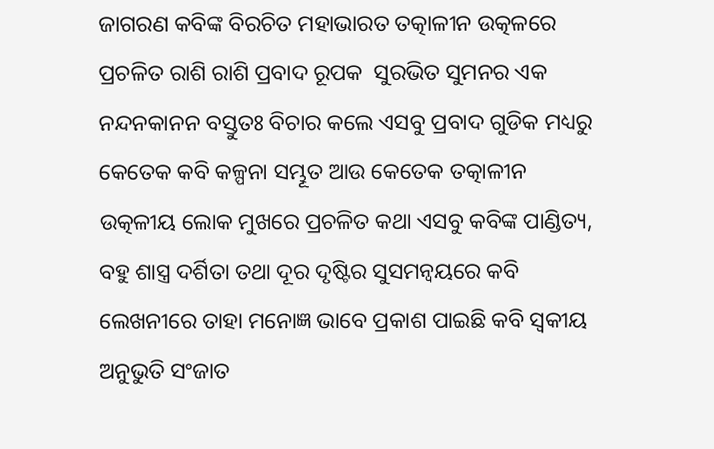ଜାଗରଣ କବିଙ୍କ ବିରଚିତ ମହାଭାରତ ତତ୍କାଳୀନ ଉତ୍କଳରେ ପ୍ରଚଳିତ ରାଶି ରାଶି ପ୍ରବାଦ ରୂପକ  ସୁରଭିତ ସୁମନର ଏକ ନନ୍ଦନକାନନ ବସ୍ତୁତଃ ବିଚାର କଲେ ଏସବୁ ପ୍ରବାଦ ଗୁଡିକ ମଧ୍ୟରୁ କେତେକ କବି କଳ୍ପନା ସମ୍ଭୂତ ଆଉ କେତେକ ତତ୍କାଳୀନ ଉତ୍କଳୀୟ ଲୋକ ମୁଖରେ ପ୍ରଚଳିତ କଥା ଏସବୁ କବିଙ୍କ ପାଣ୍ଡିତ୍ୟ, ବହୁ ଶାସ୍ତ୍ର ଦର୍ଶିତା ତଥା ଦୂର ଦୃଷ୍ଟିର ସୁସମନ୍ଵୟରେ କବି ଲେଖନୀରେ ତାହା ମନୋଜ୍ଞ ଭାବେ ପ୍ରକାଶ ପାଇଛି କବି ସ୍ଵକୀୟ ଅନୁଭୁତି ସଂଜାତ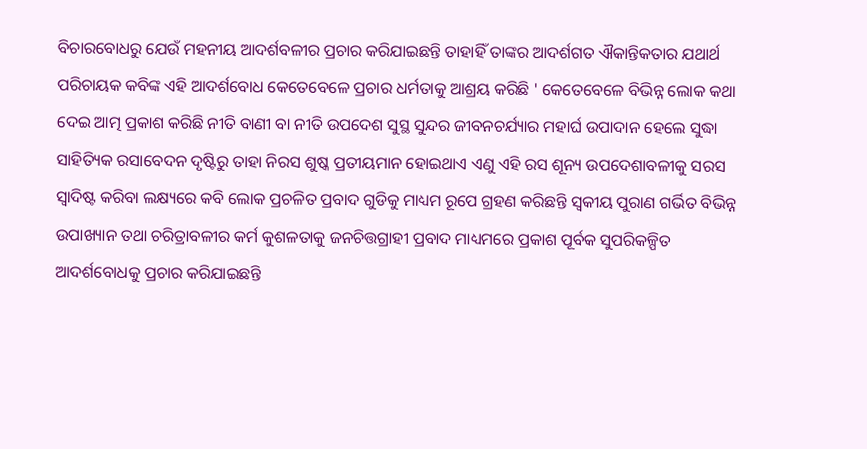ବିଚାରବୋଧରୁ ଯେଉଁ ମହନୀୟ ଆଦର୍ଶବଳୀର ପ୍ରଚାର କରିଯାଇଛନ୍ତି ତାହାହିଁ ତାଙ୍କର ଆଦର୍ଶଗତ ଐକାନ୍ତିକତାର ଯଥାର୍ଥ ପରିଚାୟକ କବିଙ୍କ ଏହି ଆଦର୍ଶବୋଧ କେତେବେଳେ ପ୍ରଚାର ଧର୍ମତାକୁ ଆଶ୍ରୟ କରିଛି ' କେତେବେଳେ ବିଭିନ୍ନ ଲୋକ କଥା ଦେଇ ଆତ୍ମ ପ୍ରକାଶ କରିଛି ନୀତି ବାଣୀ ବା ନୀତି ଉପଦେଶ ସୁସ୍ଥ ସୁନ୍ଦର ଜୀବନଚର୍ଯ୍ୟାର ମହାର୍ଘ ଉପାଦାନ ହେଲେ ସୁଦ୍ଧା ସାହିତ୍ୟିକ ରସାବେଦନ ଦୃଷ୍ଟିରୁ ତାହା ନିରସ ଶୁଷ୍କ ପ୍ରତୀୟମାନ ହୋଇଥାଏ ଏଣୁ ଏହି ରସ ଶୂନ୍ୟ ଉପଦେଶାବଳୀକୁ ସରସ ସ୍ଵାଦିଷ୍ଟ କରିବା ଲକ୍ଷ୍ୟରେ କବି ଲୋକ ପ୍ରଚଳିତ ପ୍ରବାଦ ଗୁଡିକୁ ମାଧ୍ୟମ ରୂପେ ଗ୍ରହଣ କରିଛନ୍ତି ସ୍ଵକୀୟ ପୁରାଣ ଗର୍ଭିତ ବିଭିନ୍ନ ଉପାଖ୍ୟାନ ତଥା ଚରିତ୍ରାବଳୀର କର୍ମ କୁଶଳତାକୁ ଜନଚିତ୍ତଗ୍ରାହୀ ପ୍ରବାଦ ମାଧ୍ୟମରେ ପ୍ରକାଶ ପୂର୍ବକ ସୁପରିକଳ୍ପିତ ଆଦର୍ଶବୋଧକୁ ପ୍ରଚାର କରିଯାଇଛନ୍ତି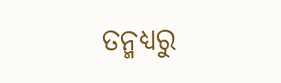ତନ୍ମଧ୍ୟରୁ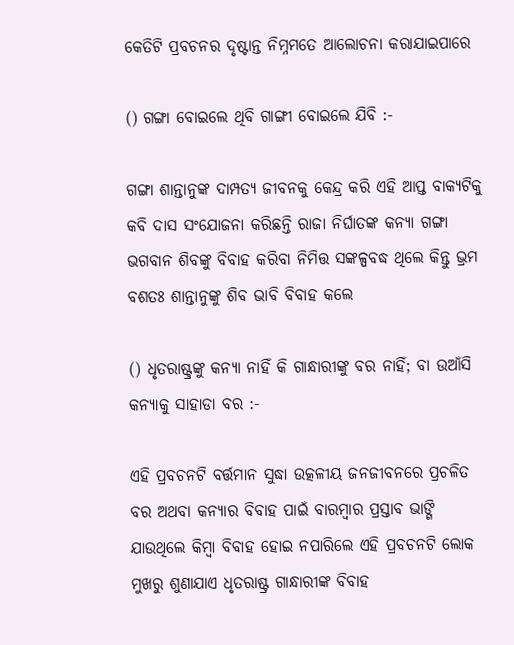କେତିଟି ପ୍ରବଚନର ଦୃଷ୍ଟାନ୍ତ ନିମ୍ନମତେ ଆଲୋଚନା କରାଯାଇପାରେ

() ଗଙ୍ଗା ବୋଇଲେ ଥିବି ଗାଙ୍ଗୀ ବୋଇଲେ ଯିବି :-

ଗଙ୍ଗା ଶାନ୍ତାନୁଙ୍କ ଦାମ୍ପତ୍ୟ ଜୀବନକୁ କେନ୍ଦ୍ର କରି ଏହି ଆପ୍ତ ବାକ୍ୟଟିକୁ କବି ଦାସ ସଂଯୋଜନା କରିଛନ୍ତି ରାଜା ନିର୍ଘାତଙ୍କ କନ୍ୟା ଗଙ୍ଗା ଭଗବାନ ଶିବଙ୍କୁ ବିବାହ କରିବା ନିମିତ୍ତ ସଙ୍କଳ୍ପବଦ୍ଧ ଥିଲେ କିନ୍ତୁ ଭ୍ରମ ବଶତଃ ଶାନ୍ତାନୁଙ୍କୁ ଶିବ ଭାବି ବିବାହ କଲେ

() ଧୃତରାଷ୍ଟ୍ରଙ୍କୁ କନ୍ୟା ନାହିଁ କି ଗାନ୍ଧାରୀଙ୍କୁ ବର ନାହିଁ; ବା ଉଆଁସି କନ୍ୟାକୁ ସାହାଡା ବର :-

ଏହି ପ୍ରବଚନଟି ବର୍ତ୍ତମାନ ସୁଦ୍ଧା ଉତ୍କଳୀୟ ଜନଜୀବନରେ ପ୍ରଚଳିତ ବର ଅଥବା କନ୍ୟାର ବିବାହ ପାଇଁ ବାରମ୍ବାର ପ୍ରସ୍ତାବ ଭାଙ୍ଗି ଯାଉଥିଲେ କିମ୍ବା ବିବାହ ହୋଇ ନପାରିଲେ ଏହି ପ୍ରବଚନଟି ଲୋକ ମୁଖରୁ ଶୁଣାଯାଏ ଧୃତରାଷ୍ଟ୍ର ଗାନ୍ଧାରୀଙ୍କ ବିବାହ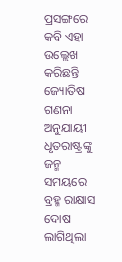ପ୍ରସଙ୍ଗରେ କବି ଏହା ଉଲ୍ଲେଖ କରିଛନ୍ତି ଜ୍ୟୋତିଷ ଗଣନା ଅନୁଯାୟୀ ଧୃତରାଷ୍ଟ୍ରଙ୍କୁ ଜନ୍ମ ସମୟରେ ବ୍ରହ୍ମ ରାକ୍ଷାସ ଦୋଷ ଲାଗିଥିଲା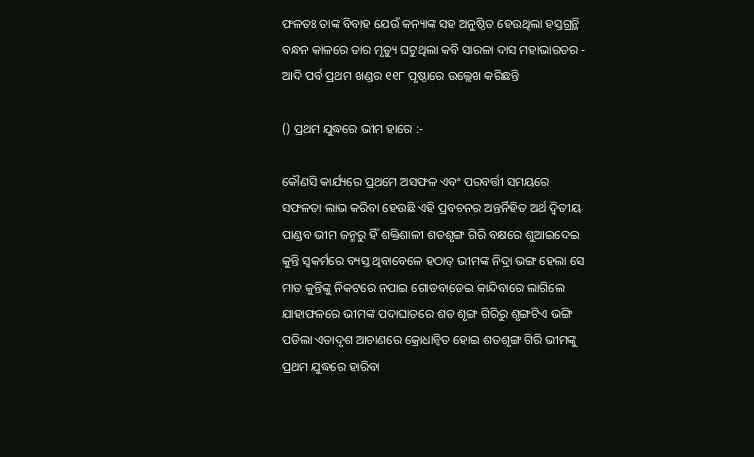ଫଳତଃ ତାଙ୍କ ବିବାହ ଯେଉଁ କନ୍ୟାଙ୍କ ସହ ଅନୁଷ୍ଠିତ ହେଉଥିଲା ହସ୍ତଗ୍ରନ୍ଥି ବନ୍ଧନ କାଳରେ ତାର ମୃତ୍ୟୁ ଘଟୁଥିଲା କବି ସାରଳା ଦାସ ମହାଭାରତର - ଆଦି ପର୍ବ ପ୍ରଥମ ଖଣ୍ଡର ୧୧୮ ପୃଷ୍ଠାରେ ଉଲ୍ଲେଖ କରିଛନ୍ତି

() ପ୍ରଥମ ଯୁଦ୍ଧରେ ଭୀମ ହାରେ :-

କୌଣସି କାର୍ଯ୍ୟରେ ପ୍ରଥମେ ଅସଫଳ ଏବଂ ପରବର୍ତ୍ତୀ ସମୟରେ ସଫଳତା ଲାଭ କରିବା ହେଉଛି ଏହି ପ୍ରବଚନର ଅନ୍ତର୍ନିହିତ ଅର୍ଥ ଦ୍ଵିତୀୟ ପାଣ୍ଡବ ଭୀମ ଜନ୍ମରୁ ହିଁ ଶକ୍ତିଶାଳୀ ଶତଶୃଙ୍ଗ ଗିରି ବକ୍ଷରେ ଶୁଆଇଦେଇ କୁନ୍ତି ସ୍ଵକର୍ମରେ ବ୍ୟସ୍ତ ଥିବାବେଳେ ହଠାତ୍ ଭୀମଙ୍କ ନିଦ୍ରା ଭଙ୍ଗ ହେଲା ସେ ମାତ କୁନ୍ତିଙ୍କୁ ନିକଟରେ ନପାଇ ଗୋଡବାଡେଇ କାନ୍ଦିବାରେ ଲାଗିଲେ ଯାହାଫଳରେ ଭୀମଙ୍କ ପଦାଘାତରେ ଶତ ଶୃଙ୍ଗ ଗିରିରୁ ଶୃଙ୍ଗଟିଏ ଭଙ୍ଗି ପଡିଲା ଏତାଦୃଶ ଆଚାଣରେ କ୍ରୋଧାନ୍ଵିତ ହୋଇ ଶତଶୃଙ୍ଗ ଗିରି ଭୀମଙ୍କୁ ପ୍ରଥମ ଯୁଦ୍ଧରେ ହାରିବା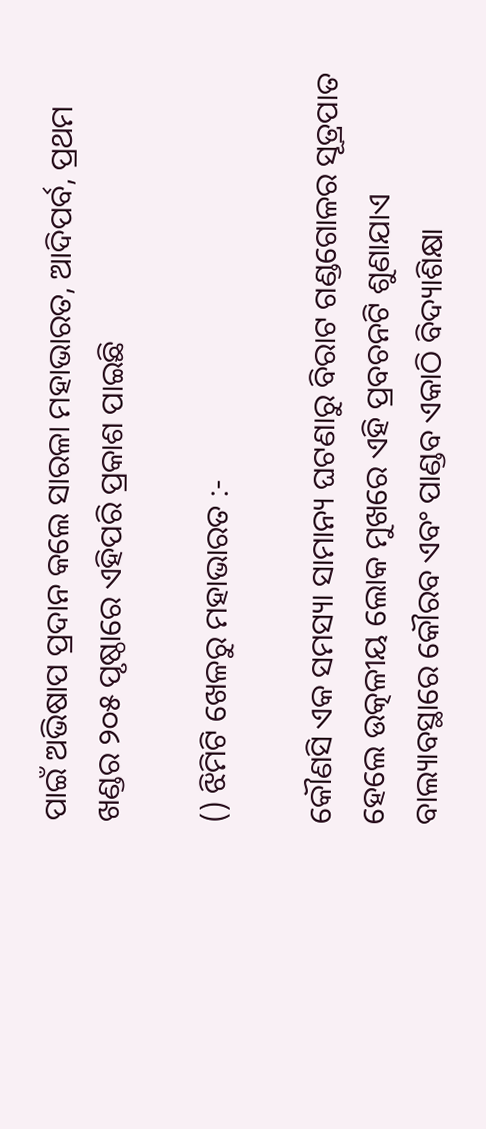ପାଇଁ ଅଭିଷାପ ପ୍ରଦାନ କଲେ ସାରଳା ମହାଭାରତ, ଆଦିପର୍ବ, ପ୍ରଥମ ଖଣ୍ଡର ୨୦୫ ପୃଷ୍ଠାରେ ଏହିପରି ପ୍ରକାଶ ପାଇଛି

() ଝିମିଟି ଖେଳରୁ ମହାଭାରତ :-

କୌଣସି ଏକ ସମସ୍ୟା ସାମାନ୍ୟ ଘଟଣାରୁ ବିରାଟ ଗଣ୍ଡଗୋଳର ସୂତ୍ରପାତ ହେଲେ ଉତ୍କଳୀୟ ଲୋକ ମୁଖରେ ଏହି ପ୍ରବଚନଟି ଶୁଣାଯାଏ ବାଲ୍ୟାବସ୍ଥାରେ କୌରବ ଏବଂ ପାଣ୍ଡବ ଏକାଠି ବିଦ୍ୟାଶିକ୍ଷା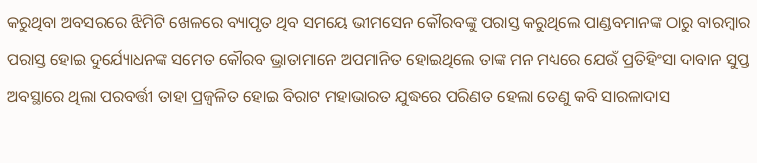କରୁଥିବା ଅବସରରେ ଝିମିଟି ଖେଳରେ ବ୍ୟାପୃତ ଥିବ ସମୟେ ଭୀମସେନ କୌରବଙ୍କୁ ପରାସ୍ତ କରୁଥିଲେ ପାଣ୍ଡବମାନଙ୍କ ଠାରୁ ବାରମ୍ବାର ପରାସ୍ତ ହୋଇ ଦୁର୍ଯ୍ୟୋଧନଙ୍କ ସମେତ କୌରବ ଭ୍ରାତାମାନେ ଅପମାନିତ ହୋଇଥିଲେ ତାଙ୍କ ମନ ମଧ୍ୟରେ ଯେଉଁ ପ୍ରତିହିଂସା ଦାବାନ ସୁପ୍ତ ଅବସ୍ଥାରେ ଥିଲା ପରବର୍ତ୍ତୀ ତାହା ପ୍ରଜ୍ଵଳିତ ହୋଇ ବିରାଟ ମହାଭାରତ ଯୁଦ୍ଧରେ ପରିଣତ ହେଲା ତେଣୁ କବି ସାରଳାଦାସ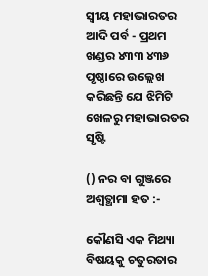ସ୍ଵୀୟ ମହାଭାରତର ଆଦି ପର୍ବ - ପ୍ରଥମ ଖଣ୍ଡର ୪୩୩ ୪୩୬  ପୃଷ୍ଠାରେ ଉଲ୍ଲେଖ କରିଛନ୍ତି ଯେ ଝିମିଟି ଖେଳରୁ ମହାଭାରତର ସୃଷ୍ଟି

() ନର ବା ଗୁଞ୍ଜରେ ଅଶ୍ଵତ୍ଥାମା ହତ :-

କୌଣସି ଏକ ମିଥ୍ୟା ବିଷୟକୁ ଚତୁରତାର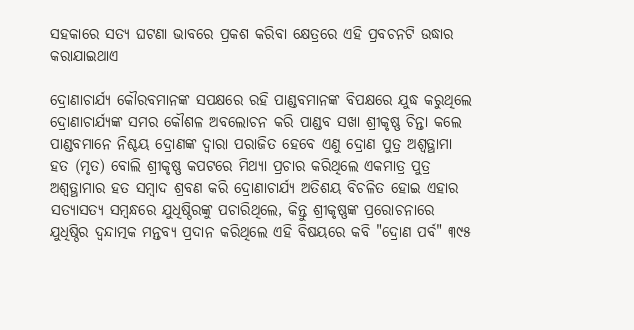ସହକାରେ ସତ୍ୟ ଘଟଣା ଭାବରେ ପ୍ରକଶ କରିବା କ୍ଷେତ୍ରରେ ଏହି ପ୍ରବଚନଟି ଉଦ୍ଧାର କରାଯାଇଥାଏ

ଦ୍ରୋଣାଚାର୍ଯ୍ୟ କୌରବମାନଙ୍କ ସପକ୍ଷରେ ରହି ପାଣ୍ଡବମାନଙ୍କ ବିପକ୍ଷରେ ଯୁଦ୍ଧ କରୁଥିଲେ ଦ୍ରୋଣାଚାର୍ଯ୍ୟଙ୍କ ସମର କୌଶଳ ଅବଲୋଚନ କରି ପାଣ୍ଡବ ସଖା ଶ୍ରୀକୃଷ୍ଣ ଚିନ୍ତା କଲେ ପାଣ୍ଡବମାନେ ନିଶ୍ଚୟ ଦ୍ରୋଣଙ୍କ ଦ୍ଵାରା ପରାଜିତ ହେବେ ଏଣୁ ଦ୍ରୋଣ ପୁତ୍ର ଅଶ୍ଵତ୍ଥାମା ହତ (ମୃତ) ବୋଲି ଶ୍ରୀକୃଷ୍ଣ କପଟରେ ମିଥ୍ୟା ପ୍ରଚାର କରିଥିଲେ ଏକମାତ୍ର ପୁତ୍ର ଅଶ୍ଵତ୍ଥାମାର ହତ ସମ୍ବାଦ ଶ୍ରବଣ କରି ଦ୍ରୋଣାଚାର୍ଯ୍ୟ ଅତିଶୟ ବିଚଳିତ ହୋଇ ଏହାର ସତ୍ୟାସତ୍ୟ ସମ୍ବନ୍ଧରେ ଯୁଧିଷ୍ଠିରଙ୍କୁ ପଚାରିଥିଲେ, କିନ୍ତୁ ଶ୍ରୀକୃଷ୍ଣଙ୍କ ପ୍ରରୋଚନାରେ ଯୁଧିଷ୍ଠିର ଦ୍ଵନ୍ଦାତ୍ମକ ମନ୍ତବ୍ୟ ପ୍ରଦାନ କରିଥିଲେ ଏହି ବିଷୟରେ କବି "ଦ୍ରୋଣ ପର୍ବ" ୩୯୫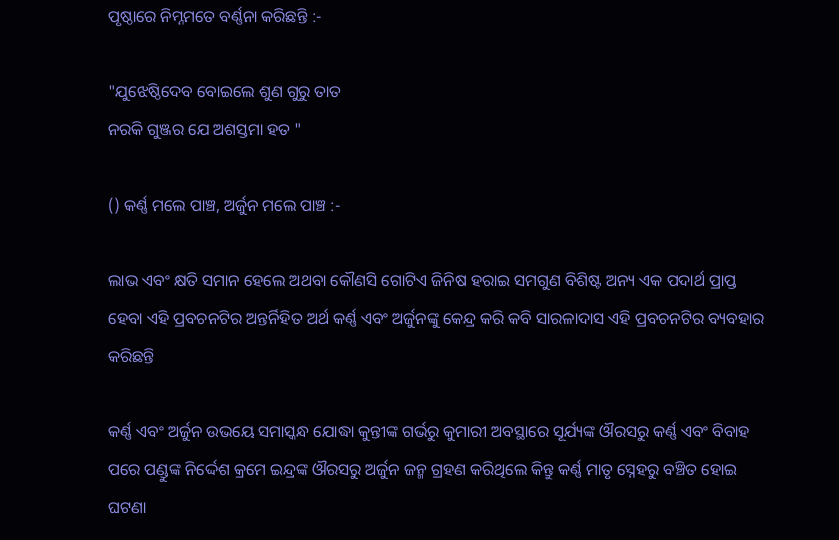ପୃଷ୍ଠାରେ ନିମ୍ନମତେ ବର୍ଣ୍ଣନା କରିଛନ୍ତି :-

"ଯୁଝେଷ୍ଠିଦେବ ବୋଇଲେ ଶୁଣ ଗୁରୁ ତାତ
ନରକି ଗୁଞ୍ଜର ଯେ ଅଶସ୍ତମା ହତ "

() କର୍ଣ୍ଣ ମଲେ ପାଞ୍ଚ, ଅର୍ଜୁନ ମଲେ ପାଞ୍ଚ :-

ଲାଭ ଏବଂ କ୍ଷତି ସମାନ ହେଲେ ଅଥବା କୌଣସି ଗୋଟିଏ ଜିନିଷ ହରାଇ ସମଗୁଣ ବିଶିଷ୍ଟ ଅନ୍ୟ ଏକ ପଦାର୍ଥ ପ୍ରାପ୍ତ ହେବା ଏହି ପ୍ରବଚନଟିର ଅନ୍ତର୍ନିହିତ ଅର୍ଥ କର୍ଣ୍ଣ ଏବଂ ଅର୍ଜୁନଙ୍କୁ କେନ୍ଦ୍ର କରି କବି ସାରଳାଦାସ ଏହି ପ୍ରବଚନଟିର ବ୍ୟବହାର କରିଛନ୍ତି

କର୍ଣ୍ଣ ଏବଂ ଅର୍ଜୁନ ଉଭୟେ ସମାସ୍କନ୍ଧ ଯୋଦ୍ଧା କୁନ୍ତୀଙ୍କ ଗର୍ଭରୁ କୁମାରୀ ଅବସ୍ଥାରେ ସୂର୍ଯ୍ୟଙ୍କ ଔରସରୁ କର୍ଣ୍ଣ ଏବଂ ବିବାହ ପରେ ପଣ୍ଡୁଙ୍କ ନିର୍ଦ୍ଦେଶ କ୍ରମେ ଇନ୍ଦ୍ରଙ୍କ ଔରସରୁ ଅର୍ଜୁନ ଜନ୍ମ ଗ୍ରହଣ କରିଥିଲେ କିନ୍ତୁ କର୍ଣ୍ଣ ମାତୃ ସ୍ନେହରୁ ବଞ୍ଚିତ ହୋଇ ଘଟଣା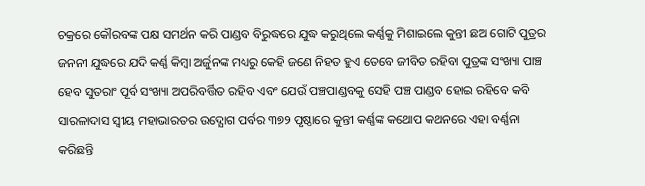ଚକ୍ରରେ କୌରବଙ୍କ ପକ୍ଷ ସମର୍ଥନ କରି ପାଣ୍ଡବ ବିରୁଦ୍ଧରେ ଯୁଦ୍ଧ କରୁଥିଲେ କର୍ଣ୍ଣକୁ ମିଶାଇଲେ କୁନ୍ତୀ ଛଅ ଗୋଟି ପୁତ୍ରର ଜନନୀ ଯୁଦ୍ଧରେ ଯଦି କର୍ଣ୍ଣ କିମ୍ବା ଅର୍ଜୁନଙ୍କ ମଧ୍ୟରୁ କେହି ଜଣେ ନିହତ ହୁଏ ତେବେ ଜୀବିତ ରହିବା ପୁତ୍ରଙ୍କ ସଂଖ୍ୟା ପାଞ୍ଚ ହେବ ସୁତରାଂ ପୂର୍ବ ସଂଖ୍ୟା ଅପରିବର୍ତ୍ତିତ ରହିବ ଏବଂ ଯେଉଁ ପଞ୍ଚପାଣ୍ଡବକୁ ସେହି ପଞ୍ଚ ପାଣ୍ଡବ ହୋଇ ରହିବେ କବି ସାରଳାଦାସ ସ୍ଵୀୟ ମହାଭାରତର ଉଦ୍ଯୋଗ ପର୍ବର ୩୭୨ ପୃଷ୍ଠାରେ କୁନ୍ତୀ କର୍ଣ୍ଣଙ୍କ କଥୋପ କଥନରେ ଏହା ବର୍ଣ୍ଣନା କରିଛନ୍ତି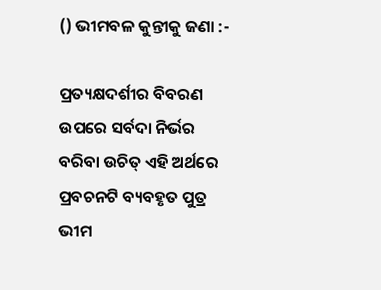() ଭୀମବଳ କୁନ୍ତୀକୁ ଜଣା :-

ପ୍ରତ୍ୟକ୍ଷଦର୍ଶୀର ବିବରଣ ଉପରେ ସର୍ବଦା ନିର୍ଭର ବରିବା ଉଚିତ୍ ଏହି ଅର୍ଥରେ ପ୍ରବଚନଟି ବ୍ୟବହୃତ ପୁତ୍ର ଭୀମ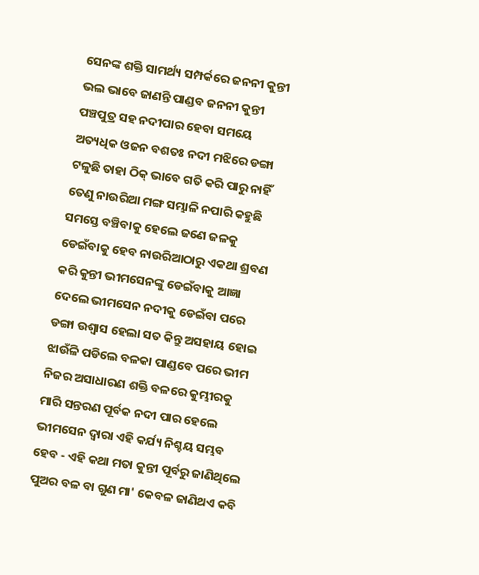ସେନଙ୍କ ଶକ୍ତି ସାମର୍ଥ୍ୟ ସମ୍ପର୍କରେ ଜନନୀ କୁନ୍ତୀ ଭଲ ଭାବେ ଜାଣନ୍ତି ପାଣ୍ଡବ ଜନନୀ କୁନ୍ତୀ ପଞ୍ଚପୁତ୍ର ସହ ନଦୀପାର ହେବା ସମୟେ ଅତ୍ୟଧିକ ଓଜନ ବଶତଃ ନଦୀ ମଝିରେ ଡଙ୍ଗା ଟଳୁଛି ତାହା ଠିକ୍ ଭାବେ ଗତି କରି ପାରୁ ନାହିଁ ତେଣୁ ନାଉରିଆ ମଙ୍ଗ ସମ୍ଭାଳି ନପାରି କହୁଛି ସମସ୍ତେ ବଞ୍ଚିବାକୁ ହେଲେ ଜଣେ ଜଳକୁ ଡେଇଁବାକୁ ହେବ ନାଉରିଆଠାରୁ ଏକଥା ଶ୍ରବଣ କରି କୁନ୍ତୀ ଭୀମସେନଙ୍କୁ ଡେଇଁବାକୁ ଆଜ୍ଞା ଦେଲେ ଭୀମସେନ ନଦୀକୁ ଡେଇଁବା ପରେ ଡଙ୍ଗା ଉଶ୍ଵାସ ହେଲା ସତ କିନ୍ତୁ ଅସହାୟ ହୋଇ ଝାଉଁଳି ପଡିଲେ ବଳକା ପାଣ୍ଡବେ ପରେ ଭୀମ ନିଜର ଅସାଧାରଣ ଶକ୍ତି ବଳରେ କୁମ୍ଭୀରକୁ ମାରି ସନ୍ତରଣ ପୂର୍ବକ ନଦୀ ପାର ହେଲେ ଭୀମସେନ ଦ୍ଵାରା ଏହି କର୍ଯ୍ୟ ନିଶ୍ଚୟ ସମ୍ଭବ ହେବ - ଏହି କଥା ମତା କୁନ୍ତୀ ପୂର୍ବରୁ ଜାଣିଥିଲେ ପୁଅର ବଳ ବା ଗୁଣ ମା' କେବଳ ଜାଣିଥଏ କବି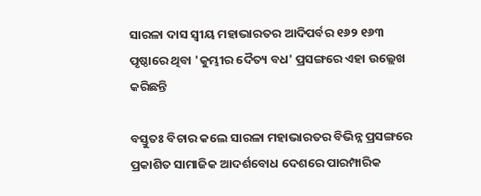ସାରଳା ଦାସ ସ୍ଵୀୟ ମହାଭାରତର ଆଦିପର୍ବର ୧୬୨ ୧୬୩ ପୃଷ୍ଠାରେ ଥିବା 'କୁମ୍ଭୀର ଦୈତ୍ୟ ବଧ' ପ୍ରସଙ୍ଗରେ ଏହା ଉଲ୍ଲେଖ କରିଛନ୍ତି

ବସ୍ତୁତଃ ବିଚାର କଲେ ସାରଳା ମହାଭାରତର ବିଭିନ୍ନ ପ୍ରସଙ୍ଗରେ ପ୍ରକାଶିତ ସାମାଜିକ ଆଦର୍ଶବୋଧ ଦେଶରେ ପାରମ୍ପାରିକ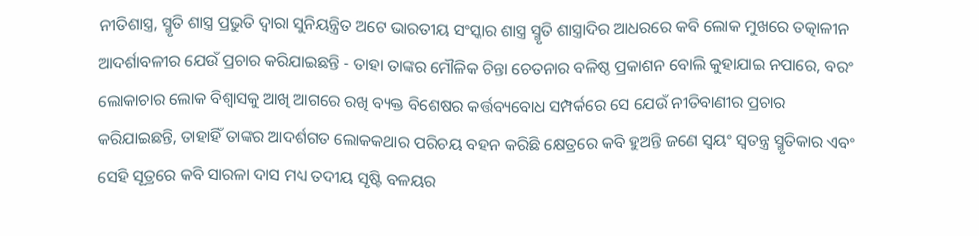ନୀତିଶାସ୍ତ୍ର, ସ୍ମୃତି ଶାସ୍ତ୍ର ପ୍ରଭୁତି ଦ୍ଵାରା ସୁନିୟନ୍ତ୍ରିତ ଅଟେ ଭାରତୀୟ ସଂସ୍କାର ଶାସ୍ତ୍ର ସ୍ମୃତି ଶାସ୍ତ୍ରାଦିର ଆଧରରେ କବି ଲୋକ ମୁଖରେ ତତ୍କାଳୀନ ଆଦର୍ଶାବଳୀର ଯେଉଁ ପ୍ରଚାର କରିଯାଇଛନ୍ତି - ତାହା ତାଙ୍କର ମୌଳିକ ଚିନ୍ତା ଚେତନାର ବଳିଷ୍ଠ ପ୍ରକାଶନ ବୋଲି କୁହାଯାଇ ନପାରେ, ବରଂ ଲୋକାଚାର ଲୋକ ବିଶ୍ଵାସକୁ ଆଖି ଆଗରେ ରଖି ବ୍ୟକ୍ତ ବିଶେଷର କର୍ତ୍ତବ୍ୟବୋଧ ସମ୍ପର୍କରେ ସେ ଯେଉଁ ନୀତିବାଣୀର ପ୍ରଚାର କରିଯାଇଛନ୍ତି, ତାହାହିଁ ତାଙ୍କର ଆଦର୍ଶଗତ ଲୋକକଥାର ପରିଚୟ ବହନ କରିଛି କ୍ଷେତ୍ରରେ କବି ହୁଅନ୍ତି ଜଣେ ସ୍ଵୟଂ ସ୍ଵତନ୍ତ୍ର ସ୍ମୃତିକାର ଏବଂ ସେହି ସୂତ୍ରରେ କବି ସାରଳା ଦାସ ମଧ୍ୟ ତଦୀୟ ସୃଷ୍ଟି ବଳୟର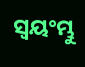ସ୍ଵୟଂମ୍ଭୁ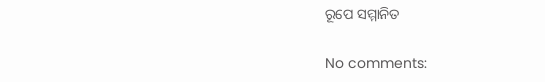ରୂପେ ସମ୍ମାନିତ

No comments: